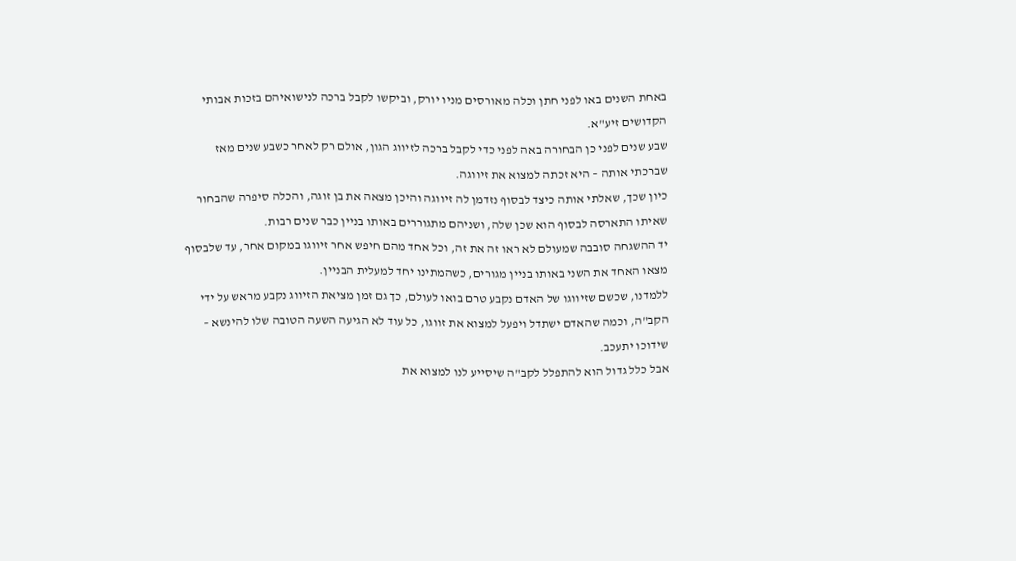באחת השנים באו לפני חתן וכלה מאורסים מניו יורק, וביקשו לקבל ברכה לנישואיהם בזכות אבותי הקדושים זיע"א.
שבע שנים לפני כן הבחורה באה לפני כדי לקבל ברכה לזיווג הגון, אולם רק לאחר כשבע שנים מאז שברכתי אותה – היא זכתה למצוא את זיווגה.
כיון שכך, שאלתי אותה כיצד לבסוף נזדמן לה זיווגה והיכן מצאה את בן זוגה, והכלה סיפרה שהבחור שאיתו התארסה לבסוף הוא שכן שלה, ושניהם מתגוררים באותו בניין כבר שנים רבות.
יד ההשגחה סובבה שמעולם לא ראו זה את זה, וכל אחד מהם חיפש אחר זיווגו במקום אחר, עד שלבסוף מצאו האחד את השני באותו בניין מגורים, כשהמתינו יחד למעלית הבניין.
ללמדנו, שכשם שזיווגו של האדם נקבע טרם בואו לעולם, כך גם זמן מציאת הזיווג נקבע מראש על ידי הקב"ה, וכמה שהאדם ישתדל ויפעל למצוא את זווגו, כל עוד לא הגיעה השעה הטובה שלו להינשא – שידוכו יתעכב.
אבל כלל גדול הוא להתפלל לקב"ה שיסייע לנו למצוא את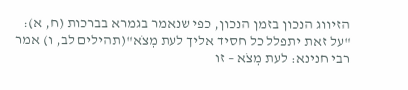הזיווג הנכון בזמן הנכון, כפי שנאמר בגמרא בברכות (ח, א): "על זאת יתפלל כל חסיד אליך לעת מְצֹא"(תהילים לב, ו) אמר רבי חנינא: לעת מְצֹא – זו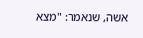אשה, שנאמר: "מצא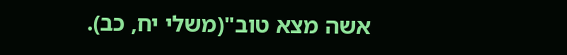אשה מצא טוב"(משלי יח, כב).